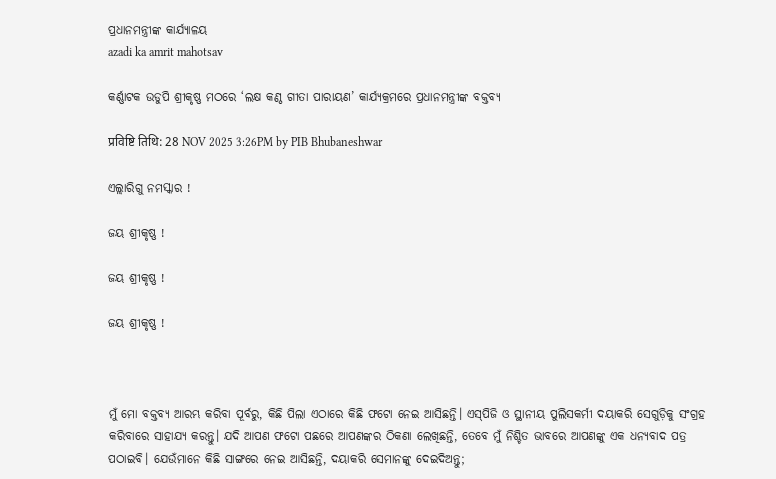ପ୍ରଧାନମନ୍ତ୍ରୀଙ୍କ କାର୍ଯ୍ୟାଳୟ
azadi ka amrit mahotsav

କର୍ଣ୍ଣାଟକ ଉଡୁପି ଶ୍ରୀକୃଷ୍ଣ ମଠରେ ‘ଲକ୍ଷ କଣ୍ଠ ଗୀତା ପାରାୟଣ’ କାର୍ଯ୍ୟକ୍ରମରେ ପ୍ରଧାନମନ୍ତ୍ରୀଙ୍କ ବକ୍ତବ୍ୟ

प्रविष्टि तिथि: 28 NOV 2025 3:26PM by PIB Bhubaneshwar

ଏଲ୍ଲାରିଗୁ ନମସ୍କାର !

ଜୟ ଶ୍ରୀକୃଷ୍ଣ !

ଜୟ ଶ୍ରୀକୃଷ୍ଣ !

ଜୟ ଶ୍ରୀକୃଷ୍ଣ !



ମୁଁ ମୋ ବକ୍ତବ୍ୟ ଆରମ୍ଭ କରିବା ପୂର୍ବରୁ, କିଛି ପିଲା ଏଠାରେ କିଛି ଫଟୋ ନେଇ ଆସିଛନ୍ତି। ଏସ୍‌ପିଜି ଓ ସ୍ଥାନୀୟ ପୁଲିସକର୍ମୀ ଦୟାକରି ସେଗୁଡ଼ିକୁ ସଂଗ୍ରହ କରିବାରେ ସାହାଯ୍ୟ କରନ୍ତୁ। ଯଦି ଆପଣ ଫଟୋ ପଛରେ ଆପଣଙ୍କର ଠିକଣା ଲେଖିଛନ୍ତି, ତେବେ ମୁଁ ନିଶ୍ଚିତ ଭାବରେ ଆପଣଙ୍କୁ ଏକ ଧନ୍ୟବାଦ ପତ୍ର ପଠାଇବି। ଯେଉଁମାନେ କିଛି ସାଙ୍ଗରେ ନେଇ ଆସିଛନ୍ତି, ଦୟାକରି ସେମାନଙ୍କୁ ଦେଇଦିଅନ୍ତୁ;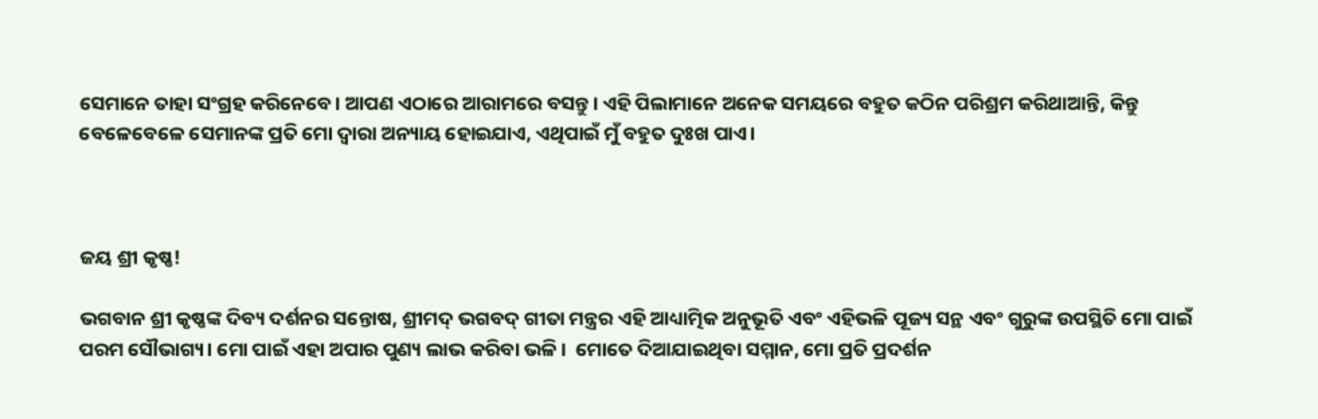ସେମାନେ ତାହା ସଂଗ୍ରହ କରିନେବେ। ଆପଣ ଏଠାରେ ଆରାମରେ ବସନ୍ତୁ। ଏହି ପିଲାମାନେ ଅନେକ ସମୟରେ ବହୁତ କଠିନ ପରିଶ୍ରମ କରିଥାଆନ୍ତି, କିନ୍ତୁ ବେଳେବେଳେ ସେମାନଙ୍କ ପ୍ରତି ମୋ ଦ୍ୱାରା ଅନ୍ୟାୟ ହୋଇଯାଏ, ଏଥିପାଇଁ ମୁଁ ବହୁତ ଦୁଃଖ ପାଏ।



ଜୟ ଶ୍ରୀ କୃଷ୍ଣ!

ଭଗବାନ ଶ୍ରୀ କୃଷ୍ଣଙ୍କ ଦିବ୍ୟ ଦର୍ଶନର ସନ୍ତୋଷ, ଶ୍ରୀମଦ୍ ଭଗବଦ୍ ଗୀତା ମନ୍ତ୍ରର ଏହି ଆଧ୍ୟାତ୍ମିକ ଅନୁଭୂତି ଏବଂ ଏହିଭଳି ପୂଜ୍ୟ ସନ୍ଥ ଏବଂ ଗୁରୁଙ୍କ ଉପସ୍ଥିତି ମୋ ପାଇଁ ପରମ ସୌଭାଗ୍ୟ। ମୋ ପାଇଁ ଏହା ଅପାର ପୁଣ୍ୟ ଲାଭ କରିବା ଭଳି।  ମୋତେ ଦିଆଯାଇଥିବା ସମ୍ମାନ, ମୋ ପ୍ରତି ପ୍ରଦର୍ଶନ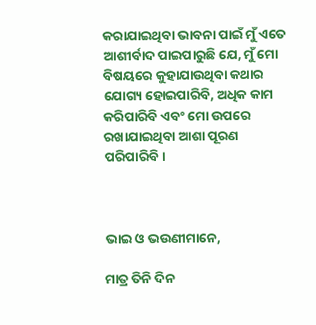କରାଯାଇଥିବା ଭାବନା ପାଇଁ ମୁଁ ଏତେ ଆଶୀର୍ବାଦ ପାଇପାରୁଛି ଯେ, ମୁଁ ମୋ ବିଷୟରେ କୁହାଯାଉଥିବା କଥାର ଯୋଗ୍ୟ ହୋଇପାରିବି, ଅଧିକ କାମ କରିପାରିବି ଏବଂ ମୋ ଉପରେ ରଖାଯାଇଥିବା ଆଶା ପୂରଣ ପରିପାରିବି।



ଭାଇ ଓ ଭଉଣୀମାନେ,

ମାତ୍ର ତିନି ଦିନ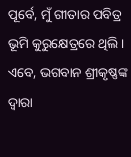ପୂର୍ବେ, ମୁଁ ଗୀତାର ପବିତ୍ର ଭୂମି କୁରୁକ୍ଷେତ୍ରରେ ଥିଲି। ଏବେ, ଭଗବାନ ଶ୍ରୀକୃଷ୍ଣଙ୍କ ଦ୍ୱାରା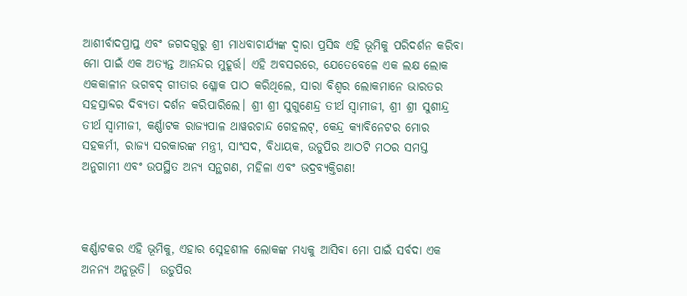ଆଶୀର୍ବାଦପ୍ରାପ୍ତ ଏବଂ ଜଗଦଗୁରୁ ଶ୍ରୀ ମାଧବାଚାର୍ଯ୍ୟଙ୍କ ଦ୍ୱାରା ପ୍ରସିଦ୍ଧ ଏହି ଭୂମିକୁ ପରିଦର୍ଶନ କରିବା ମୋ ପାଇଁ ଏକ ଅତ୍ୟନ୍ତ ଆନନ୍ଦର ମୁହୂର୍ତ୍ତ। ଏହି ଅବସରରେ, ଯେତେବେଳେ ଏକ ଲକ୍ଷ ଲୋକ ଏକକାଳୀନ ଭଗବଦ୍ ଗୀତାର ଶ୍ଳୋକ ପାଠ କରିଥିଲେ, ସାରା ବିଶ୍ୱର ଲୋକମାନେ ଭାରତର ସହସ୍ରାବ୍ଦର ଦିବ୍ୟତା ଦର୍ଶନ କରିପାରିଲେ। ଶ୍ରୀ ଶ୍ରୀ ସୁଗୁଣେନ୍ଦ୍ର ତୀର୍ଥ ସ୍ୱାମୀଜୀ, ଶ୍ରୀ ଶ୍ରୀ ସୁଶୀନ୍ଦ୍ର ତୀର୍ଥ ସ୍ୱାମୀଜୀ, କର୍ଣ୍ଣାଟକ ରାଜ୍ୟପାଳ ଥାୱରଚାନ୍ଦ ଗେହଲଟ୍, କେନ୍ଦ୍ର କ୍ୟାବିନେଟର ମୋର ସହକର୍ମୀ, ରାଜ୍ୟ ସରକାରଙ୍କ ମନ୍ତ୍ରୀ, ସାଂସଦ, ବିଧାୟକ, ଉଡୁପିର ଆଠଟି ମଠର ସମସ୍ତ ଅନୁଗାମୀ ଏବଂ ଉପସ୍ଥିତ ଅନ୍ୟ ସନ୍ଥଗଣ, ମହିଳା ଏବଂ ଭଦ୍ରବ୍ୟକ୍ତିଗଣ!



କର୍ଣ୍ଣାଟକର ଏହି ଭୂମିକୁ, ଏହାର ସ୍ନେହଶୀଳ ଲୋକଙ୍କ ମଧ୍ୟକୁ ଆସିବା ମୋ ପାଇଁ ସର୍ବଦା ଏକ ଅନନ୍ୟ ଅନୁଭୂତି।  ଉଡୁପିର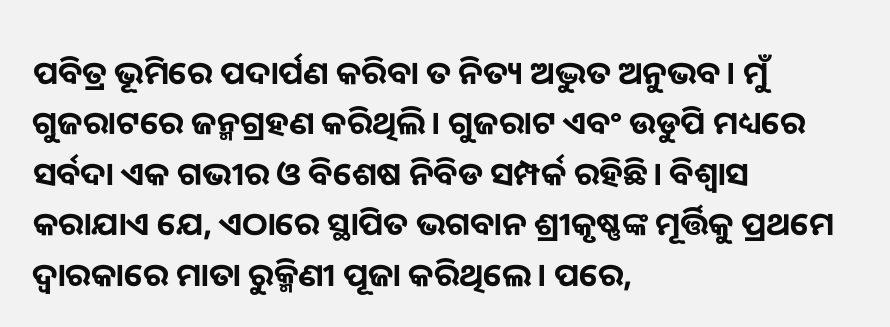ପବିତ୍ର ଭୂମିରେ ପଦାର୍ପଣ କରିବା ତ ନିତ୍ୟ ଅଦ୍ଭୁତ ଅନୁଭବ। ମୁଁ ଗୁଜରାଟରେ ଜନ୍ମଗ୍ରହଣ କରିଥିଲି। ଗୁଜରାଟ ଏବଂ ଉଡୁପି ମଧ୍ୟରେ ସର୍ବଦା ଏକ ଗଭୀର ଓ ବିଶେଷ ନିବିଡ ସମ୍ପର୍କ ରହିଛି। ବିଶ୍ୱାସ କରାଯାଏ ଯେ, ଏଠାରେ ସ୍ଥାପିତ ଭଗବାନ ଶ୍ରୀକୃଷ୍ଣଙ୍କ ମୂର୍ତ୍ତିକୁ ପ୍ରଥମେ ଦ୍ୱାରକାରେ ମାତା ରୁକ୍ମିଣୀ ପୂଜା କରିଥିଲେ। ପରେ,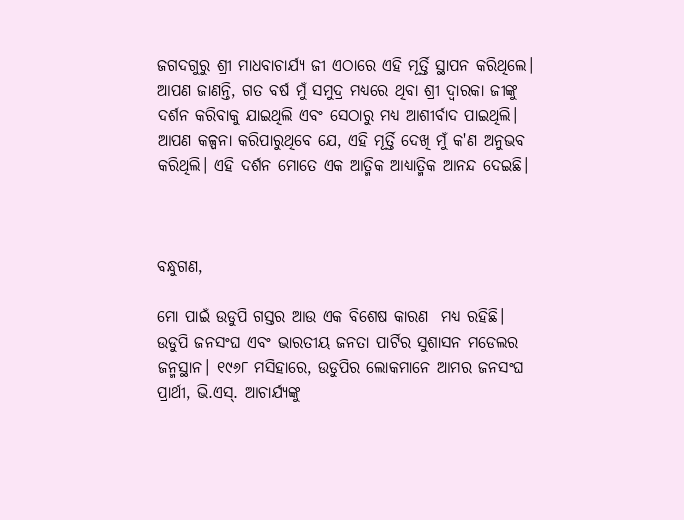ଜଗଦଗୁରୁ ଶ୍ରୀ ମାଧବାଚାର୍ଯ୍ୟ ଜୀ ଏଠାରେ ଏହି ମୂର୍ତ୍ତି ସ୍ଥାପନ କରିଥିଲେ। ଆପଣ ଜାଣନ୍ତି, ଗତ ବର୍ଷ ମୁଁ ସମୁଦ୍ର ମଧ୍ୟରେ ଥିବା ଶ୍ରୀ ଦ୍ୱାରକା ଜୀଙ୍କୁ ଦର୍ଶନ କରିବାକୁ ଯାଇଥିଲି ଏବଂ ସେଠାରୁ ମଧ୍ୟ ଆଶୀର୍ବାଦ ପାଇଥିଲି। ଆପଣ କଳ୍ପନା କରିପାରୁଥିବେ ଯେ, ଏହି ମୂର୍ତ୍ତି ଦେଖି ମୁଁ କ'ଣ ଅନୁଭବ କରିଥିଲି। ଏହି ଦର୍ଶନ ମୋତେ ଏକ ଆତ୍ମିକ ଆଧ୍ୟାତ୍ମିକ ଆନନ୍ଦ ଦେଇଛି।



ବନ୍ଧୁଗଣ,

ମୋ ପାଇଁ ଉଡୁପି ଗସ୍ତର ଆଉ ଏକ ବିଶେଷ କାରଣ  ମଧ୍ୟ ରହିଛି। ଉଡୁପି ଜନସଂଘ ଏବଂ ଭାରତୀୟ ଜନତା ପାର୍ଟିର ସୁଶାସନ ମଡେଲର ଜନ୍ମସ୍ଥାନ। ୧୯୬୮ ମସିହାରେ, ଉଡୁପିର ଲୋକମାନେ ଆମର ଜନସଂଘ ପ୍ରାର୍ଥୀ, ଭି.ଏସ୍. ଆଚାର୍ଯ୍ୟଙ୍କୁ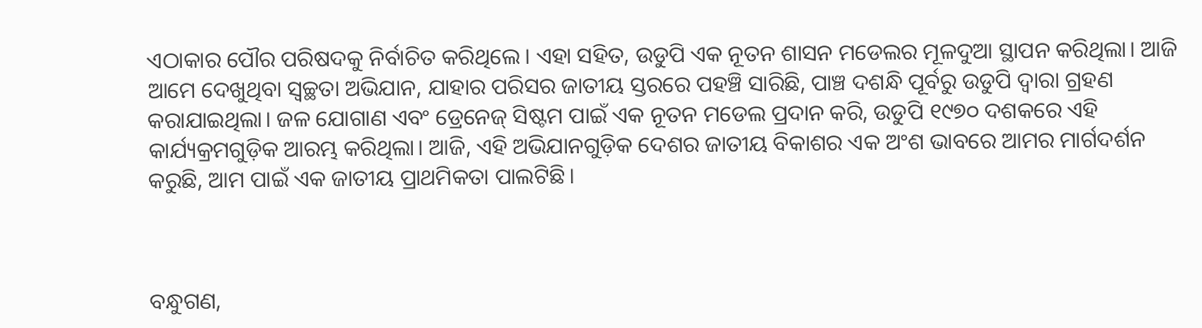ଏଠାକାର ପୌର ପରିଷଦକୁ ନିର୍ବାଚିତ କରିଥିଲେ। ଏହା ସହିତ, ଉଡୁପି ଏକ ନୂତନ ଶାସନ ମଡେଲର ମୂଳଦୁଆ ସ୍ଥାପନ କରିଥିଲା। ଆଜି ଆମେ ଦେଖୁଥିବା ସ୍ୱଚ୍ଛତା ଅଭିଯାନ, ଯାହାର ପରିସର ଜାତୀୟ ସ୍ତରରେ ପହଞ୍ଚି ସାରିଛି, ପାଞ୍ଚ ଦଶନ୍ଧି ପୂର୍ବରୁ ଉଡୁପି ଦ୍ୱାରା ଗ୍ରହଣ କରାଯାଇଥିଲା। ଜଳ ଯୋଗାଣ ଏବଂ ଡ୍ରେନେଜ୍ ସିଷ୍ଟମ ପାଇଁ ଏକ ନୂତନ ମଡେଲ ପ୍ରଦାନ କରି, ଉଡୁପି ୧୯୭୦ ଦଶକରେ ଏହି କାର୍ଯ୍ୟକ୍ରମଗୁଡ଼ିକ ଆରମ୍ଭ କରିଥିଲା। ଆଜି, ଏହି ଅଭିଯାନଗୁଡ଼ିକ ଦେଶର ଜାତୀୟ ବିକାଶର ଏକ ଅଂଶ ଭାବରେ ଆମର ମାର୍ଗଦର୍ଶନ କରୁଛି, ଆମ ପାଇଁ ଏକ ଜାତୀୟ ପ୍ରାଥମିକତା ପାଲଟିଛି।



ବନ୍ଧୁଗଣ,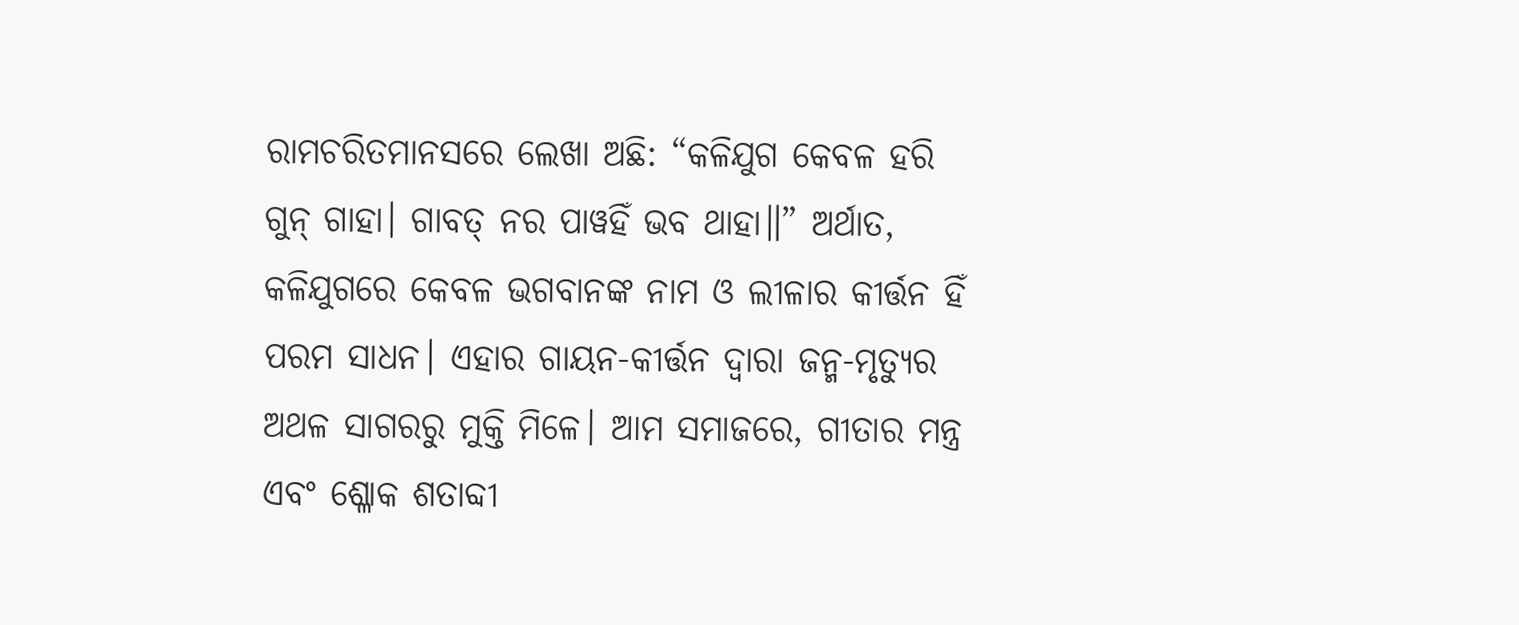ରାମଚରିତମାନସରେ ଲେଖା ଅଛି: “କଳିଯୁଗ କେବଳ ହରି ଗୁନ୍‌ ଗାହା। ଗାବତ୍ ନର ପାୱହିଁ ଭବ ଥାହା॥” ଅର୍ଥାତ, କଳିଯୁଗରେ କେବଳ ଭଗବାନଙ୍କ ନାମ ଓ ଲୀଳାର କୀର୍ତ୍ତନ ହିଁ ପରମ ସାଧନ। ଏହାର ଗାୟନ-କୀର୍ତ୍ତନ ଦ୍ୱାରା ଜନ୍ମ-ମୃତ୍ୟୁର ଅଥଳ ସାଗରରୁ ମୁକ୍ତି ମିଳେ। ଆମ ସମାଜରେ, ଗୀତାର ମନ୍ତ୍ର ଏବଂ ଶ୍ଳୋକ ଶତାବ୍ଦୀ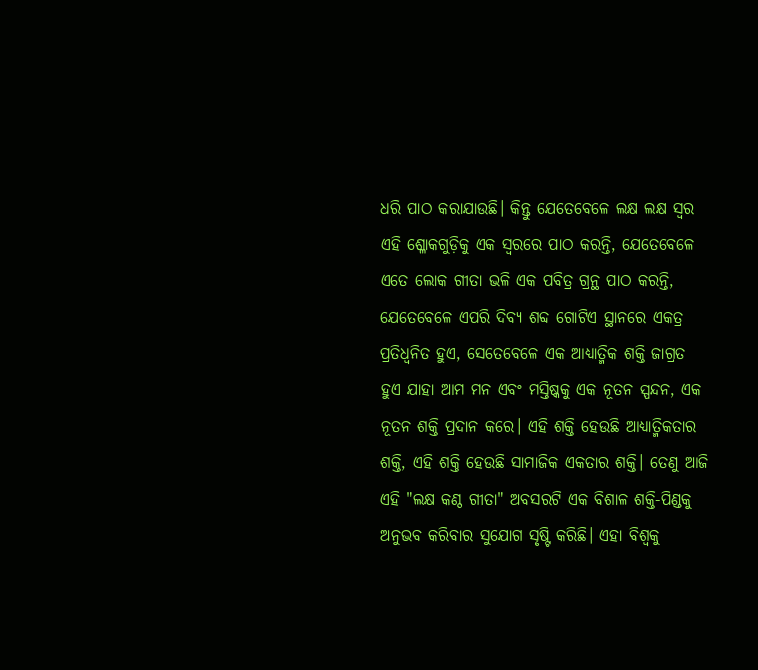ଧରି ପାଠ କରାଯାଉଛି। କିନ୍ତୁ ଯେତେବେଳେ ଲକ୍ଷ ଲକ୍ଷ ସ୍ୱର ଏହି ଶ୍ଳୋକଗୁଡ଼ିକୁ ଏକ ସ୍ୱରରେ ପାଠ କରନ୍ତି, ଯେତେବେଳେ ଏତେ ଲୋକ ଗୀତା ଭଳି ଏକ ପବିତ୍ର ଗ୍ରନ୍ଥ ପାଠ କରନ୍ତି, ଯେତେବେଳେ ଏପରି ଦିବ୍ୟ ଶବ୍ଦ ଗୋଟିଏ ସ୍ଥାନରେ ଏକତ୍ର ପ୍ରତିଧ୍ୱନିତ ହୁଏ, ସେତେବେଳେ ଏକ ଆଧ୍ୟାତ୍ମିକ ଶକ୍ତି ଜାଗ୍ରତ ହୁଏ ଯାହା ଆମ ମନ ଏବଂ ମସ୍ତିଷ୍କକୁ ଏକ ନୂତନ ସ୍ପନ୍ଦନ, ଏକ ନୂତନ ଶକ୍ତି ପ୍ରଦାନ କରେ। ଏହି ଶକ୍ତି ହେଉଛି ଆଧ୍ୟାତ୍ମିକତାର ଶକ୍ତି, ଏହି ଶକ୍ତି ହେଉଛି ସାମାଜିକ ଏକତାର ଶକ୍ତି। ତେଣୁ ଆଜି ଏହି "ଲକ୍ଷ କଣ୍ଠ ଗୀତା" ଅବସରଟି ଏକ ବିଶାଳ ଶକ୍ତି-ପିଣ୍ଡକୁ ଅନୁଭବ କରିବାର ସୁଯୋଗ ସୃଷ୍ଟି କରିଛି। ଏହା ବିଶ୍ୱକୁ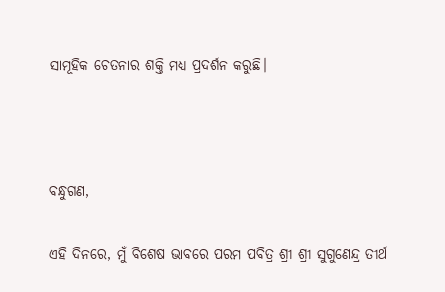ସାମୂହିକ ଚେତନାର ଶକ୍ତି ମଧ୍ୟ ପ୍ରଦର୍ଶନ କରୁଛି।



ବନ୍ଧୁଗଣ,

ଏହି ଦିନରେ, ମୁଁ ବିଶେଷ ଭାବରେ ପରମ ପବିତ୍ର ଶ୍ରୀ ଶ୍ରୀ ସୁଗୁଣେନ୍ଦ୍ର ତୀର୍ଥ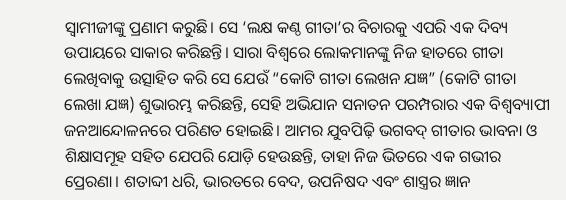ସ୍ୱାମୀଜୀଙ୍କୁ ପ୍ରଣାମ କରୁଛି। ସେ ‘ଲକ୍ଷ କଣ୍ଠ ଗୀତା’ର ବିଚାରକୁ ଏପରି ଏକ ଦିବ୍ୟ ଉପାୟରେ ସାକାର କରିଛନ୍ତି। ସାରା ବିଶ୍ୱରେ ଲୋକମାନଙ୍କୁ ନିଜ ହାତରେ ଗୀତା ଲେଖିବାକୁ ଉତ୍ସାହିତ କରି ସେ ଯେଉଁ “କୋଟି ଗୀତା ଲେଖନ ଯଜ୍ଞ” (କୋଟି ଗୀତା ଲେଖା ଯଜ୍ଞ) ଶୁଭାରମ୍ଭ କରିଛନ୍ତି, ସେହି ଅଭିଯାନ ସନାତନ ପରମ୍ପରାର ଏକ ବିଶ୍ୱବ୍ୟାପୀ ଜନଆନ୍ଦୋଳନରେ ପରିଣତ ହୋଇଛି। ଆମର ଯୁବପିଢ଼ି ଭଗବଦ୍ ଗୀତାର ଭାବନା ଓ ଶିକ୍ଷାସମୂହ ସହିତ ଯେପରି ଯୋଡ଼ି ହେଉଛନ୍ତି, ତାହା ନିଜ ଭିତରେ ଏକ ଗଭୀର ପ୍ରେରଣା। ଶତାବ୍ଦୀ ଧରି, ଭାରତରେ ବେଦ, ଉପନିଷଦ ଏବଂ ଶାସ୍ତ୍ରର ଜ୍ଞାନ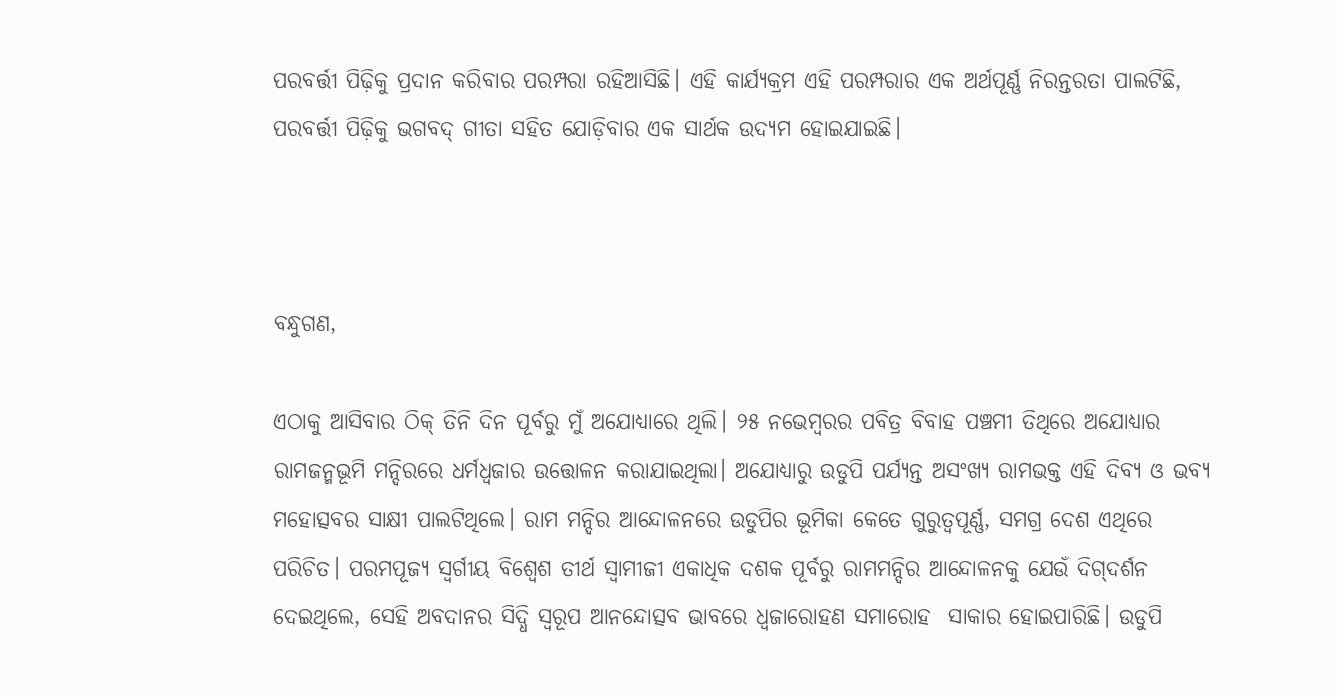ପରବର୍ତ୍ତୀ ପିଢ଼ିକୁ ପ୍ରଦାନ କରିବାର ପରମ୍ପରା ରହିଆସିଛି। ଏହି କାର୍ଯ୍ୟକ୍ରମ ଏହି ପରମ୍ପରାର ଏକ ଅର୍ଥପୂର୍ଣ୍ଣ ନିରନ୍ତରତା ପାଲଟିଛି, ପରବର୍ତ୍ତୀ ପିଢ଼ିକୁ ଭଗବଦ୍ ଗୀତା ସହିତ ଯୋଡ଼ିବାର ଏକ ସାର୍ଥକ ଉଦ୍ୟମ ହୋଇଯାଇଛି।



ବନ୍ଧୁଗଣ,

ଏଠାକୁ ଆସିବାର ଠିକ୍‌ ତିନି ଦିନ ପୂର୍ବରୁ ମୁଁ ଅଯୋଧ୍ୟାରେ ଥିଲି। ୨୫ ନଭେମ୍ବରର ପବିତ୍ର ବିବାହ ପଞ୍ଚମୀ ତିଥିରେ ଅଯୋଧ୍ୟାର ରାମଜନ୍ମଭୂମି ମନ୍ଦିରରେ ଧର୍ମଧ୍ୱଜାର ଉତ୍ତୋଳନ କରାଯାଇଥିଲା। ଅଯୋଧ୍ୟାରୁ ଉଡୁପି ପର୍ଯ୍ୟନ୍ତ ଅସଂଖ୍ୟ ରାମଭକ୍ତ ଏହି ଦିବ୍ୟ ଓ ଭବ୍ୟ ମହୋତ୍ସବର ସାକ୍ଷୀ ପାଲଟିଥିଲେ। ରାମ ମନ୍ଦିର ଆନ୍ଦୋଳନରେ ଉଡୁପିର ଭୂମିକା କେତେ ଗୁରୁତ୍ୱପୂର୍ଣ୍ଣ, ସମଗ୍ର ଦେଶ ଏଥିରେ ପରିଚିତ। ପରମପୂଜ୍ୟ ସ୍ୱର୍ଗୀୟ ବିଶ୍ୱେଶ ତୀର୍ଥ ସ୍ୱାମୀଜୀ ଏକାଧିକ ଦଶକ ପୂର୍ବରୁ ରାମମନ୍ଦିର ଆନ୍ଦୋଳନକୁ ଯେଉଁ ଦିଗ୍‌ଦର୍ଶନ ଦେଇଥିଲେ, ସେହି ଅବଦାନର ସିଦ୍ଧି ସ୍ୱରୂପ ଆନନ୍ଦୋତ୍ସବ ଭାବରେ ଧ୍ୱଜାରୋହଣ ସମାରୋହ  ସାକାର ହୋଇପାରିଛି। ଉଡୁପି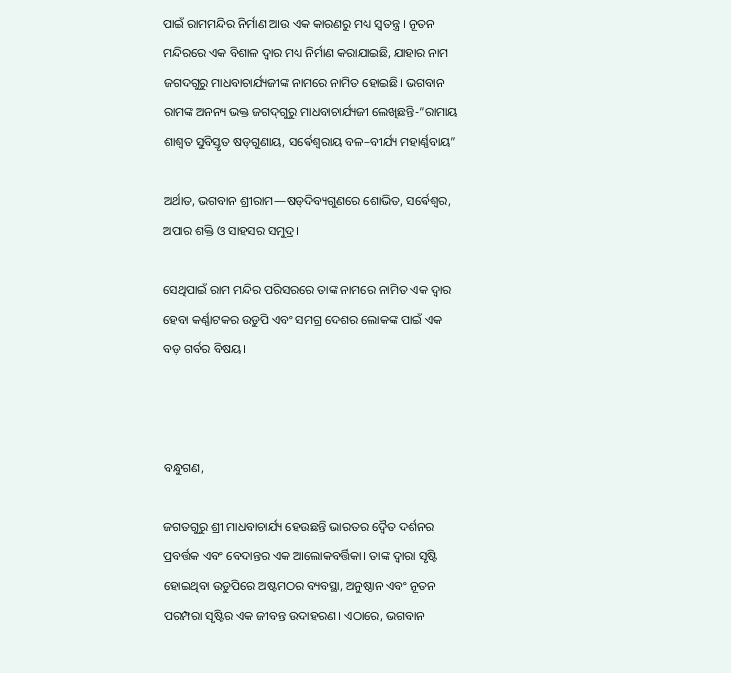ପାଇଁ ରାମମନ୍ଦିର ନିର୍ମାଣ ଆଉ ଏକ କାରଣରୁ ମଧ୍ୟ ସ୍ୱତନ୍ତ୍ର । ନୂତନ ମନ୍ଦିରରେ ଏକ ବିଶାଳ ଦ୍ୱାର ମଧ୍ୟ ନିର୍ମାଣ କରାଯାଇଛି, ଯାହାର ନାମ ଜଗଦଗୁରୁ ମାଧବାଚାର୍ଯ୍ୟଜୀଙ୍କ ନାମରେ ନାମିତ ହୋଇଛି। ଭଗବାନ ରାମଙ୍କ ଅନନ୍ୟ ଭକ୍ତ ଜଗଦ୍‌ଗୁରୁ ମାଧବାଚାର୍ଯ୍ୟଜୀ ଲେଖିଛନ୍ତି-“ରାମାୟ ଶାଶ୍ୱତ ସୁବିସ୍ତୃତ ଷଡ୍‌ଗୁଣାୟ, ସର୍ଵେଶ୍ୱରାୟ ବଳ–ବୀର୍ଯ୍ୟ ମହାର୍ଣ୍ଣବାୟ”

ଅର୍ଥାତ, ଭଗବାନ ଶ୍ରୀରାମ—ଷଡ୍‌ଦିବ୍ୟଗୁଣରେ ଶୋଭିତ, ସର୍ଵେଶ୍ୱର, ଅପାର ଶକ୍ତି ଓ ସାହସର ସମୁଦ୍ର।

ସେଥିପାଇଁ ରାମ ମନ୍ଦିର ପରିସରରେ ତାଙ୍କ ନାମରେ ନାମିତ ଏକ ଦ୍ୱାର ହେବା କର୍ଣ୍ଣାଟକର ଉଡୁପି ଏବଂ ସମଗ୍ର ଦେଶର ଲୋକଙ୍କ ପାଇଁ ଏକ ବଡ଼ ଗର୍ବର ବିଷୟ।



ବନ୍ଧୁଗଣ,

ଜଗତଗୁରୁ ଶ୍ରୀ ମାଧବାଚାର୍ଯ୍ୟ ହେଉଛନ୍ତି ଭାରତର ଦ୍ୱୈତ ଦର୍ଶନର ପ୍ରବର୍ତ୍ତକ ଏବଂ ବେଦାନ୍ତର ଏକ ଆଲୋକବର୍ତ୍ତିକା। ତାଙ୍କ ଦ୍ୱାରା ସୃଷ୍ଟି ହୋଇଥିବା ଉଡୁପିରେ ଅଷ୍ଟମଠର ବ୍ୟବସ୍ଥା, ଅନୁଷ୍ଠାନ ଏବଂ ନୂତନ ପରମ୍ପରା ସୃଷ୍ଟିର ଏକ ଜୀବନ୍ତ ଉଦାହରଣ। ଏଠାରେ, ଭଗବାନ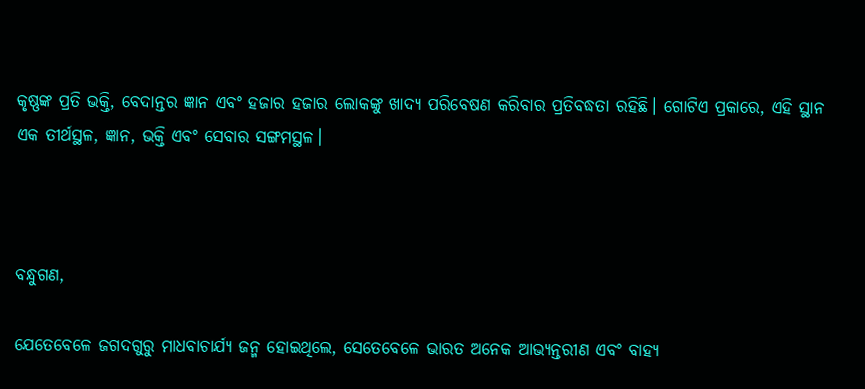କୃଷ୍ଣଙ୍କ ପ୍ରତି ଭକ୍ତି, ବେଦାନ୍ତର ଜ୍ଞାନ ଏବଂ ହଜାର ହଜାର ଲୋକଙ୍କୁ ଖାଦ୍ୟ ପରିବେଷଣ କରିବାର ପ୍ରତିବଦ୍ଧତା ରହିଛି। ଗୋଟିଏ ପ୍ରକାରେ, ଏହି ସ୍ଥାନ ଏକ ତୀର୍ଥସ୍ଥଳ, ଜ୍ଞାନ, ଭକ୍ତି ଏବଂ ସେବାର ସଙ୍ଗମସ୍ଥଳ।



ବନ୍ଧୁଗଣ,

ଯେତେବେଳେ ଜଗଦଗୁରୁ ମାଧବାଚାର୍ଯ୍ୟ ଜନ୍ମ ହୋଇଥିଲେ, ସେତେବେଳେ ଭାରତ ଅନେକ ଆଭ୍ୟନ୍ତରୀଣ ଏବଂ ବାହ୍ୟ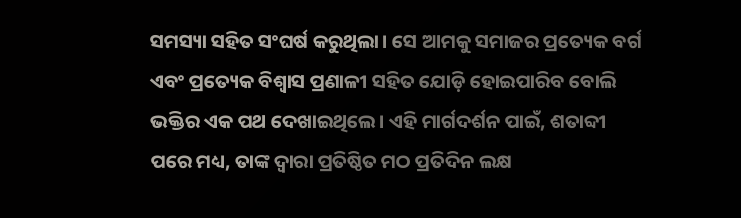ସମସ୍ୟା ସହିତ ସଂଘର୍ଷ କରୁଥିଲା। ସେ ଆମକୁ ସମାଜର ପ୍ରତ୍ୟେକ ବର୍ଗ ଏବଂ ପ୍ରତ୍ୟେକ ବିଶ୍ୱାସ ପ୍ରଣାଳୀ ସହିତ ଯୋଡ଼ି ହୋଇପାରିବ ବୋଲି ଭକ୍ତିର ଏକ ପଥ ଦେଖାଇଥିଲେ। ଏହି ମାର୍ଗଦର୍ଶନ ପାଇଁ, ଶତାବ୍ଦୀ ପରେ ମଧ୍ୟ, ତାଙ୍କ ଦ୍ୱାରା ପ୍ରତିଷ୍ଠିତ ମଠ ପ୍ରତିଦିନ ଲକ୍ଷ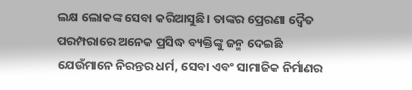ଲକ୍ଷ ଲୋକଙ୍କ ସେବା କରିଆସୁଛି। ତାଙ୍କର ପ୍ରେରଣା ଦ୍ୱୈତ ପରମ୍ପରାରେ ଅନେକ ପ୍ରସିଦ୍ଧ ବ୍ୟକ୍ତିଙ୍କୁ ଜନ୍ମ ଦେଇଛି ଯେଉଁମାନେ ନିରନ୍ତର ଧର୍ମ, ସେବା ଏବଂ ସାମାଜିକ ନିର୍ମାଣର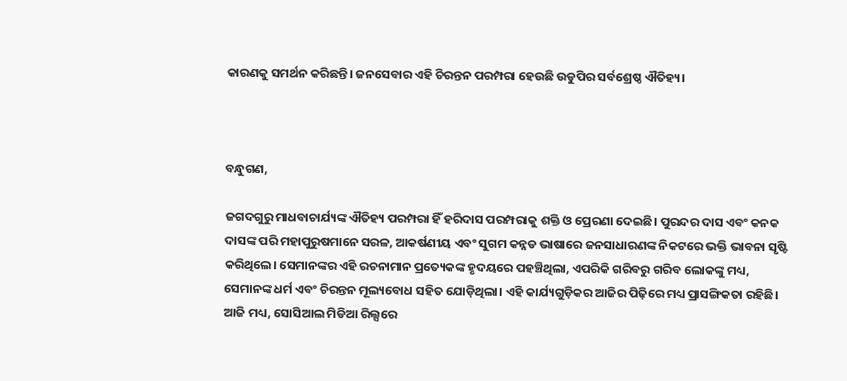କାରଣକୁ ସମର୍ଥନ କରିଛନ୍ତି। ଜନସେବାର ଏହି ଚିରନ୍ତନ ପରମ୍ପରା ହେଉଛି ଉଡୁପିର ସର୍ବଶ୍ରେଷ୍ଠ ଐତିହ୍ୟ।



ବନ୍ଧୁଗଣ,

ଜଗଦଗୁରୁ ମାଧବାଚାର୍ଯ୍ୟଙ୍କ ଐତିହ୍ୟ ପରମ୍ପରା ହିଁ ହରିଦାସ ପରମ୍ପରାକୁ ଶକ୍ତି ଓ ପ୍ରେରଣା ଦେଇଛି। ପୁରନ୍ଦର ଦାସ ଏବଂ କନକ ଦାସଙ୍କ ପରି ମହାପୁରୁଷମାନେ ସରଳ, ଆକର୍ଷଣୀୟ ଏବଂ ସୁଗମ କନ୍ନଡ ଭାଷାରେ ଜନସାଧାରଣଙ୍କ ନିକଟରେ ଭକ୍ତି ଭାବନା ସୃଷ୍ଟି କରିଥିଲେ। ସେମାନଙ୍କର ଏହି ରଚନାମାନ ପ୍ରତ୍ୟେକଙ୍କ ହୃଦୟରେ ପହଞ୍ଚିଥିଲା, ଏପରିକି ଗରିବରୁ ଗରିବ ଲୋକଙ୍କୁ ମଧ୍ୟ, ସେମାନଙ୍କ ଧର୍ମ ଏବଂ ଚିରନ୍ତନ ମୂଲ୍ୟବୋଧ ସହିତ ଯୋଡ଼ିଥିଲା। ଏହି କାର୍ଯ୍ୟଗୁଡ଼ିକର ଆଜିର ପିଢ଼ିରେ ମଧ୍ୟ ପ୍ରାସଙ୍ଗିକତା ରହିଛି। ଆଜି ମଧ୍ୟ, ସୋସିଆଲ ମିଡିଆ ରିଲ୍ସରେ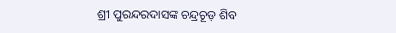ଶ୍ରୀ ପୁରନ୍ଦରଦାସଙ୍କ ଚନ୍ଦ୍ରଚୂଡ଼ ଶିବ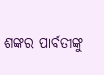ଶଙ୍କର ପାର୍ବତୀଙ୍କୁ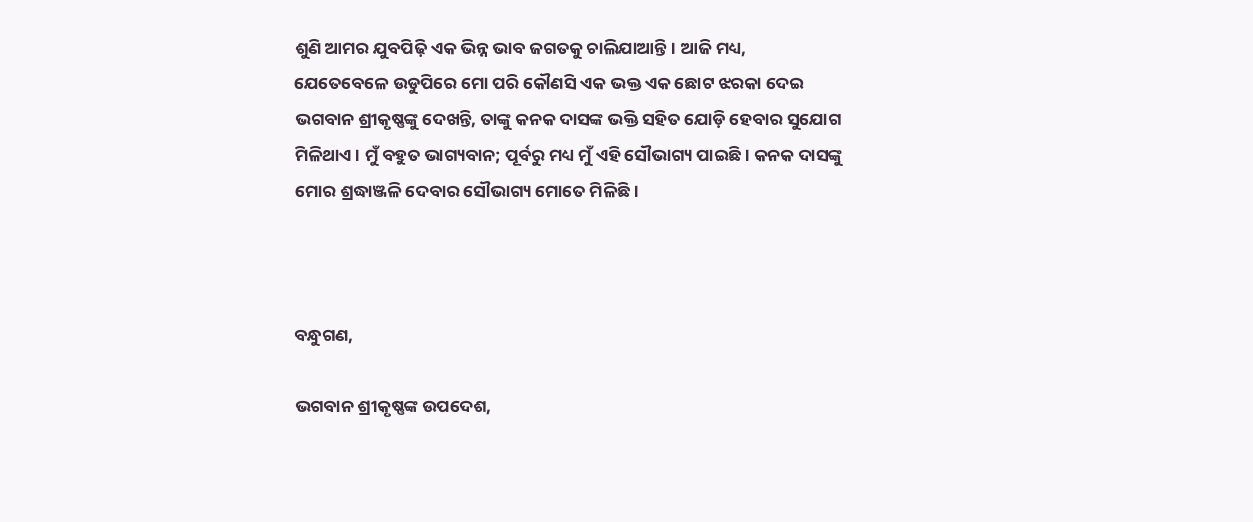ଶୁଣି ଆମର ଯୁବପିଢ଼ି ଏକ ଭିନ୍ନ ଭାବ ଜଗତକୁ ଚାଲିଯାଆନ୍ତି। ଆଜି ମଧ୍ୟ, ଯେତେବେଳେ ଉଡୁପିରେ ମୋ ପରି କୌଣସି ଏକ ଭକ୍ତ ଏକ ଛୋଟ ଝରକା ଦେଇ ଭଗବାନ ଶ୍ରୀକୃଷ୍ଣଙ୍କୁ ଦେଖନ୍ତି, ତାଙ୍କୁ କନକ ଦାସଙ୍କ ଭକ୍ତି ସହିତ ଯୋଡ଼ି ହେବାର ସୁଯୋଗ ମିଳିଥାଏ। ମୁଁ ବହୁତ ଭାଗ୍ୟବାନ; ପୂର୍ବରୁ ମଧ୍ୟ ମୁଁ ଏହି ସୌଭାଗ୍ୟ ପାଇଛି। କନକ ଦାସଙ୍କୁ ମୋର ଶ୍ରଦ୍ଧାଞ୍ଜଳି ଦେବାର ସୌଭାଗ୍ୟ ମୋତେ ମିଳିଛି।



ବନ୍ଧୁଗଣ,

ଭଗବାନ ଶ୍ରୀକୃଷ୍ଣଙ୍କ ଉପଦେଶ,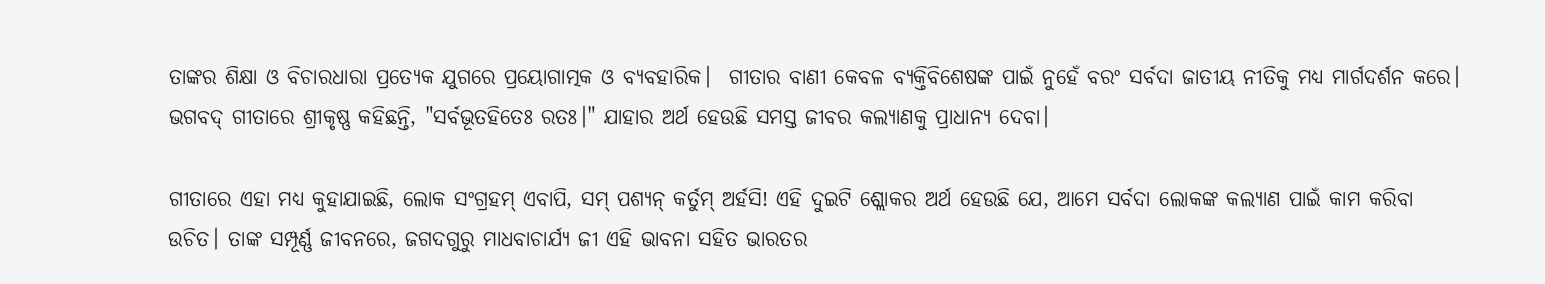ତାଙ୍କର ଶିକ୍ଷା ଓ ବିଚାରଧାରା ପ୍ରତ୍ୟେକ ଯୁଗରେ ପ୍ରୟୋଗାତ୍ମକ ଓ ବ୍ୟବହାରିକ।  ଗୀତାର ବାଣୀ କେବଳ ବ୍ୟକ୍ତିବିଶେଷଙ୍କ ପାଇଁ ନୁହେଁ ବରଂ ସର୍ବଦା ଜାତୀୟ ନୀତିକୁ ମଧ୍ୟ ମାର୍ଗଦର୍ଶନ କରେ। ଭଗବଦ୍ ଗୀତାରେ ଶ୍ରୀକୃଷ୍ଣ କହିଛନ୍ତି, "ସର୍ବଭୂତହିତେଃ ରତଃ।" ଯାହାର ଅର୍ଥ ହେଉଛି ସମସ୍ତ ଜୀବର କଲ୍ୟାଣକୁ ପ୍ରାଧାନ୍ୟ ଦେବା।

ଗୀତାରେ ଏହା ମଧ୍ୟ କୁହାଯାଇଛି, ଲୋକ ସଂଗ୍ରହମ୍ ଏବାପି, ସମ୍ ପଶ୍ୟନ୍ କର୍ତୁମ୍ ଅର୍ହସି! ଏହି ଦୁଇଟି ଶ୍ଲୋକର ଅର୍ଥ ହେଉଛି ଯେ, ଆମେ ସର୍ବଦା ଲୋକଙ୍କ କଲ୍ୟାଣ ପାଇଁ କାମ କରିବା ଉଚିତ। ତାଙ୍କ ସମ୍ପୂର୍ଣ୍ଣ ଜୀବନରେ, ଜଗଦଗୁରୁ ମାଧବାଚାର୍ଯ୍ୟ ଜୀ ଏହି ଭାବନା ସହିତ ଭାରତର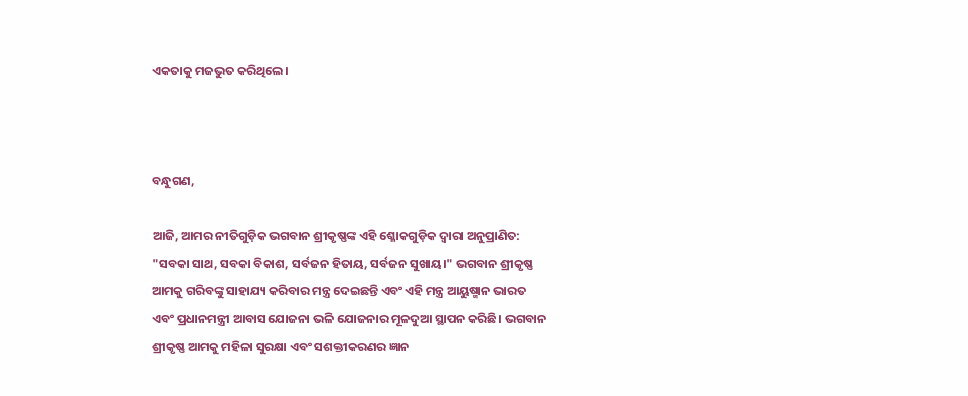ଏକତାକୁ ମଜଭୁତ କରିଥିଲେ।



ବନ୍ଧୁଗଣ,

ଆଜି, ଆମର ନୀତିଗୁଡ଼ିକ ଭଗବାନ ଶ୍ରୀକୃଷ୍ଣଙ୍କ ଏହି ଶ୍ଳୋକଗୁଡ଼ିକ ଦ୍ୱାରା ଅନୁପ୍ରାଣିତ: "ସବକା ସାଥ, ସବକା ବିକାଶ, ସର୍ବଜନ ହିତାୟ, ସର୍ବଜନ ସୁଖାୟ।" ଭଗବାନ ଶ୍ରୀକୃଷ୍ଣ ଆମକୁ ଗରିବଙ୍କୁ ସାହାଯ୍ୟ କରିବାର ମନ୍ତ୍ର ଦେଇଛନ୍ତି ଏବଂ ଏହି ମନ୍ତ୍ର ଆୟୁଷ୍ମାନ ଭାରତ ଏବଂ ପ୍ରଧାନମନ୍ତ୍ରୀ ଆବାସ ଯୋଜନା ଭଳି ଯୋଜନାର ମୂଳଦୁଆ ସ୍ଥାପନ କରିଛି। ଭଗବାନ ଶ୍ରୀକୃଷ୍ଣ ଆମକୁ ମହିଳା ସୁରକ୍ଷା ଏବଂ ସଶକ୍ତୀକରଣର ଜ୍ଞାନ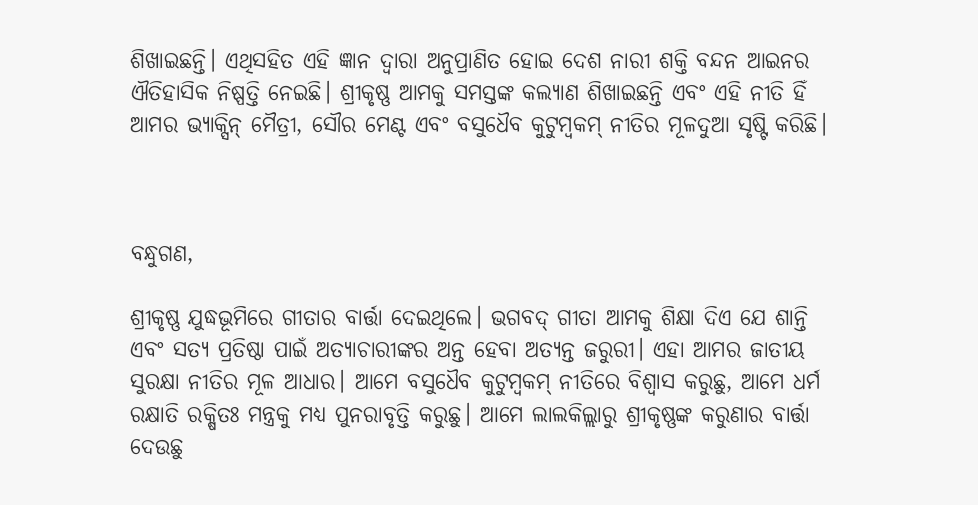ଶିଖାଇଛନ୍ତି। ଏଥିସହିତ ଏହି ଜ୍ଞାନ ଦ୍ୱାରା ଅନୁପ୍ରାଣିତ ହୋଇ ଦେଶ ନାରୀ ଶକ୍ତି ବନ୍ଦନ ଆଇନର ଐତିହାସିକ ନିଷ୍ପତ୍ତି ନେଇଛି। ଶ୍ରୀକୃଷ୍ଣ ଆମକୁ ସମସ୍ତଙ୍କ କଲ୍ୟାଣ ଶିଖାଇଛନ୍ତି ଏବଂ ଏହି ନୀତି ହିଁ ଆମର ଭ୍ୟାକ୍ସିନ୍‌ ମୈତ୍ରୀ, ସୌର ମେଣ୍ଟ ଏବଂ ବସୁଧୈବ କୁଟୁମ୍ବକମ୍ ନୀତିର ମୂଳଦୁଆ ସୃଷ୍ଟି କରିଛି।



ବନ୍ଧୁଗଣ,

ଶ୍ରୀକୃଷ୍ଣ ଯୁଦ୍ଧଭୂମିରେ ଗୀତାର ବାର୍ତ୍ତା ଦେଇଥିଲେ। ଭଗବଦ୍ ଗୀତା ଆମକୁ ଶିକ୍ଷା ଦିଏ ଯେ ଶାନ୍ତି ଏବଂ ସତ୍ୟ ପ୍ରତିଷ୍ଠା ପାଇଁ ଅତ୍ୟାଚାରୀଙ୍କର ଅନ୍ତ ହେବା ଅତ୍ୟନ୍ତ ଜରୁରୀ। ଏହା ଆମର ଜାତୀୟ ସୁରକ୍ଷା ନୀତିର ମୂଳ ଆଧାର। ଆମେ ବସୁଧୈବ କୁଟୁମ୍ବକମ୍ ନୀତିରେ ବିଶ୍ୱାସ କରୁଛୁ, ଆମେ ଧର୍ମ ରକ୍ଷାତି ରକ୍ଷିତଃ ମନ୍ତ୍ରକୁ ମଧ୍ୟ ପୁନରାବୃତ୍ତି କରୁଛୁ। ଆମେ ଲାଲକିଲ୍ଲାରୁ ଶ୍ରୀକୃଷ୍ଣଙ୍କ କରୁଣାର ବାର୍ତ୍ତା ଦେଉଛୁ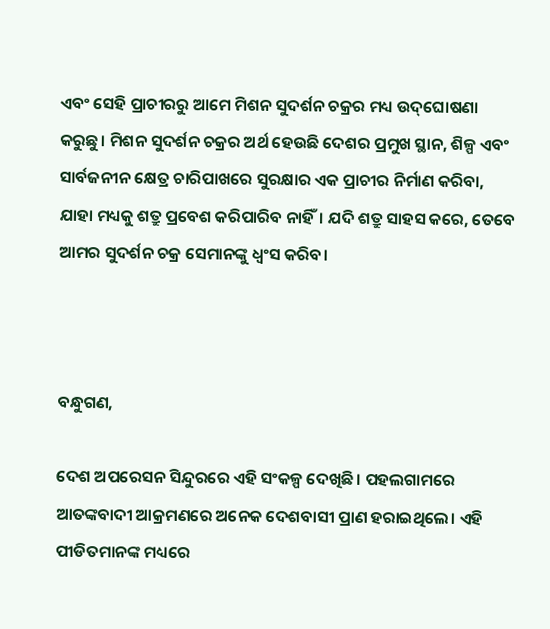ଏବଂ ସେହି ପ୍ରାଚୀରରୁ ଆମେ ମିଶନ ସୁଦର୍ଶନ ଚକ୍ରର ମଧ୍ୟ ଉଦ୍‌ଘୋଷଣା କରୁଛୁ। ମିଶନ ସୁଦର୍ଶନ ଚକ୍ରର ଅର୍ଥ ହେଉଛି ଦେଶର ପ୍ରମୁଖ ସ୍ଥାନ, ଶିଳ୍ପ ଏବଂ ସାର୍ବଜନୀନ କ୍ଷେତ୍ର ଚାରିପାଖରେ ସୁରକ୍ଷାର ଏକ ପ୍ରାଚୀର ନିର୍ମାଣ କରିବା, ଯାହା ମଧ୍ୟକୁ ଶତ୍ରୁ ପ୍ରବେଶ କରିପାରିବ ନାହିଁ। ଯଦି ଶତ୍ରୁ ସାହସ କରେ, ତେବେ ଆମର ସୁଦର୍ଶନ ଚକ୍ର ସେମାନଙ୍କୁ ଧ୍ୱଂସ କରିବ।



ବନ୍ଧୁଗଣ,

ଦେଶ ଅପରେସନ ସିନ୍ଦୁରରେ ଏହି ସଂକଳ୍ପ ଦେଖିଛି। ପହଲଗାମରେ ଆତଙ୍କବାଦୀ ଆକ୍ରମଣରେ ଅନେକ ଦେଶବାସୀ ପ୍ରାଣ ହରାଇଥିଲେ। ଏହି ପୀଡିତମାନଙ୍କ ମଧ୍ୟରେ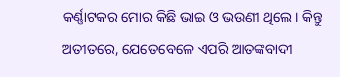କର୍ଣ୍ଣାଟକର ମୋର କିଛି ଭାଇ ଓ ଭଉଣୀ ଥିଲେ। କିନ୍ତୁ ଅତୀତରେ, ଯେତେବେଳେ ଏପରି ଆତଙ୍କବାଦୀ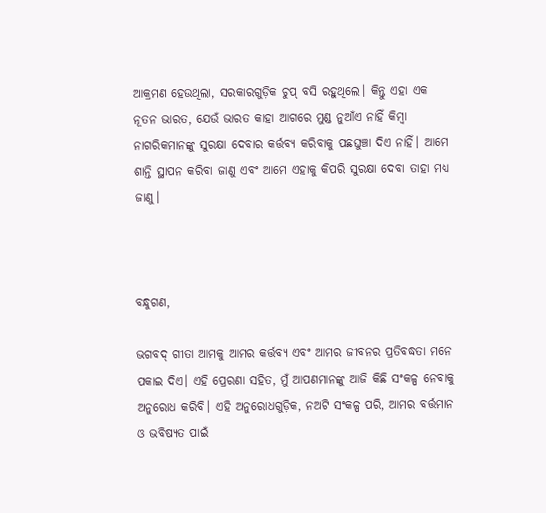ଆକ୍ରମଣ ହେଉଥିଲା, ସରକାରଗୁଡ଼ିକ ଚୁପ୍ ବସି ରହୁଥିଲେ। କିନ୍ତୁ ଏହା ଏକ ନୂତନ ଭାରତ, ଯେଉଁ ଭାରତ କାହା ଆଗରେ ମୁଣ୍ଡ ନୁଆଁଏ ନାହିଁ କିମ୍ବା ନାଗରିକମାନଙ୍କୁ ସୁରକ୍ଷା ଦେବାର କର୍ତ୍ତବ୍ୟ କରିବାକୁ ପଛଘୁଞ୍ଚା ଦିଏ ନାହିଁ। ଆମେ ଶାନ୍ତି ସ୍ଥାପନ କରିବା ଜାଣୁ ଏବଂ ଆମେ ଏହାକୁ କିପରି ସୁରକ୍ଷା ଦେବା ତାହା ମଧ୍ୟ ଜାଣୁ।



ବନ୍ଧୁଗଣ,

ଭଗବଦ୍ ଗୀତା ଆମକୁ ଆମର କର୍ତ୍ତବ୍ୟ ଏବଂ ଆମର ଜୀବନର ପ୍ରତିବଦ୍ଧତା ମନେ ପକାଇ ଦିଏ। ଏହି ପ୍ରେରଣା ସହିତ, ମୁଁ ଆପଣମାନଙ୍କୁ ଆଜି କିଛି ସଂକଳ୍ପ ନେବାକୁ ଅନୁରୋଧ କରିବି। ଏହି ଅନୁରୋଧଗୁଡ଼ିକ, ନଅଟି ସଂକଳ୍ପ ପରି, ଆମର ବର୍ତ୍ତମାନ ଓ ଭବିଷ୍ୟତ ପାଇଁ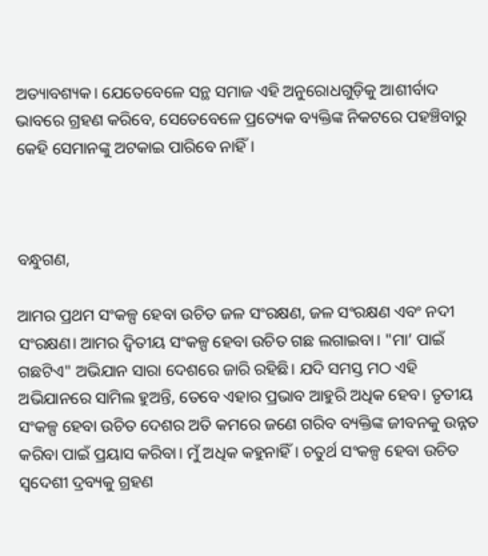ଅତ୍ୟାବଶ୍ୟକ। ଯେତେବେଳେ ସନ୍ଥ ସମାଜ ଏହି ଅନୁରୋଧଗୁଡ଼ିକୁ ଆଶୀର୍ବାଦ ଭାବରେ ଗ୍ରହଣ କରିବେ, ସେତେବେଳେ ପ୍ରତ୍ୟେକ ବ୍ୟକ୍ତିଙ୍କ ନିକଟରେ ପହଞ୍ଚିବାରୁ କେହି ସେମାନଙ୍କୁ ଅଟକାଇ ପାରିବେ ନାହିଁ।



ବନ୍ଧୁଗଣ,

ଆମର ପ୍ରଥମ ସଂକଳ୍ପ ହେବା ଉଚିତ ଜଳ ସଂରକ୍ଷଣ, ଜଳ ସଂରକ୍ଷଣ ଏବଂ ନଦୀ ସଂରକ୍ଷଣ। ଆମର ଦ୍ୱିତୀୟ ସଂକଳ୍ପ ହେବା ଉଚିତ ଗଛ ଲଗାଇବା। "ମା’ ପାଇଁ ଗଛଟିଏ" ଅଭିଯାନ ସାରା ଦେଶରେ ଜାରି ରହିଛି। ଯଦି ସମସ୍ତ ମଠ ଏହି ଅଭିଯାନରେ ସାମିଲ ହୁଅନ୍ତି, ତେବେ ଏହାର ପ୍ରଭାବ ଆହୁରି ଅଧିକ ହେବ। ତୃତୀୟ ସଂକଳ୍ପ ହେବା ଉଚିତ ଦେଶର ଅତି କମରେ ଜଣେ ଗରିବ ବ୍ୟକ୍ତିଙ୍କ ଜୀବନକୁ ଉନ୍ନତ କରିବା ପାଇଁ ପ୍ରୟାସ କରିବା। ମୁଁ ଅଧିକ କହୁନାହିଁ। ଚତୁର୍ଥ ସଂକଳ୍ପ ହେବା ଉଚିତ ସ୍ୱଦେଶୀ ଦ୍ରବ୍ୟକୁ ଗ୍ରହଣ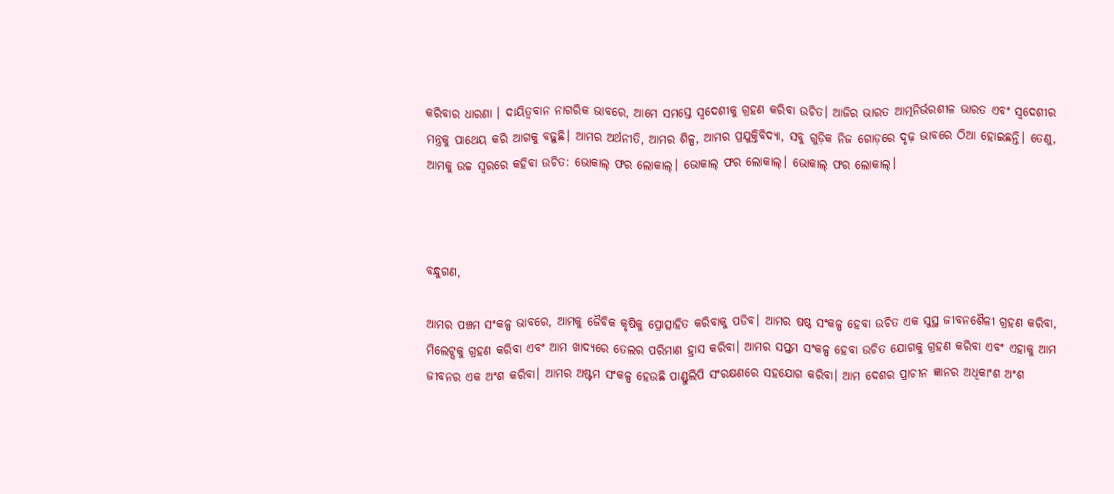କରିବାର ଧାରଣା । ଦାୟିତ୍ୱବାନ ନାଗରିକ ଭାବରେ, ଆମେ ସମସ୍ତେ ସ୍ୱଦେଶୀକୁ ଗ୍ରହଣ କରିବା ଉଚିତ। ଆଜିର ଭାରତ ଆତ୍ମନିର୍ଭରଶୀଳ ଭାରତ ଏବଂ ସ୍ୱଦେଶୀର ମନ୍ତ୍ରକୁ ପାଥେୟ କରି ଆଗକୁ ବଢ଼ୁଛି। ଆମର ଅର୍ଥନୀତି, ଆମର ଶିଳ୍ପ, ଆମର ପ୍ରଯୁକ୍ତିବିଦ୍ୟା, ସବୁ ଗୁଡ଼ିକ ନିଜ ଗୋଡ଼ରେ ଦୃଢ଼ ଭାବରେ ଠିଆ ହୋଇଛନ୍ତି। ତେଣୁ, ଆମକୁ ଉଚ୍ଚ ସ୍ୱରରେ କହିବା ଉଚିତ: ଭୋକାଲ୍ ଫର ଲୋକାଲ୍‌। ଭୋକାଲ୍ ଫର ଲୋକାଲ୍‌। ଭୋକାଲ୍ ଫର ଲୋକାଲ୍‌।



ବନ୍ଧୁଗଣ,

ଆମର ପଞ୍ଚମ ସଂକଳ୍ପ ଭାବରେ, ଆମକୁ ଜୈବିକ କୃଷିକୁ ପ୍ରୋତ୍ସାହିତ କରିବାକୁ ପଡିବ। ଆମର ଷଷ୍ଠ ସଂକଳ୍ପ ହେବା ଉଚିତ ଏକ ସୁସ୍ଥ ଜୀବନଶୈଳୀ ଗ୍ରହଣ କରିବା, ମିଲେଟ୍ସକୁ ଗ୍ରହଣ କରିବା ଏବଂ ଆମ ଖାଦ୍ୟରେ ତେଲର ପରିମାଣ ହ୍ରାସ କରିବା। ଆମର ସପ୍ତମ ସଂକଳ୍ପ ହେବା ଉଚିତ ଯୋଗକୁ ଗ୍ରହଣ କରିବା ଏବଂ ଏହାକୁ ଆମ ଜୀବନର ଏକ ଅଂଶ କରିବା। ଆମର ଅଷ୍ଟମ ସଂକଳ୍ପ ହେଉଛି ପାଣ୍ଡୁଲିପି ସଂରକ୍ଷଣରେ ସହଯୋଗ କରିବା। ଆମ ଦେଶର ପ୍ରାଚୀନ ଜ୍ଞାନର ଅଧିକାଂଶ ଅଂଶ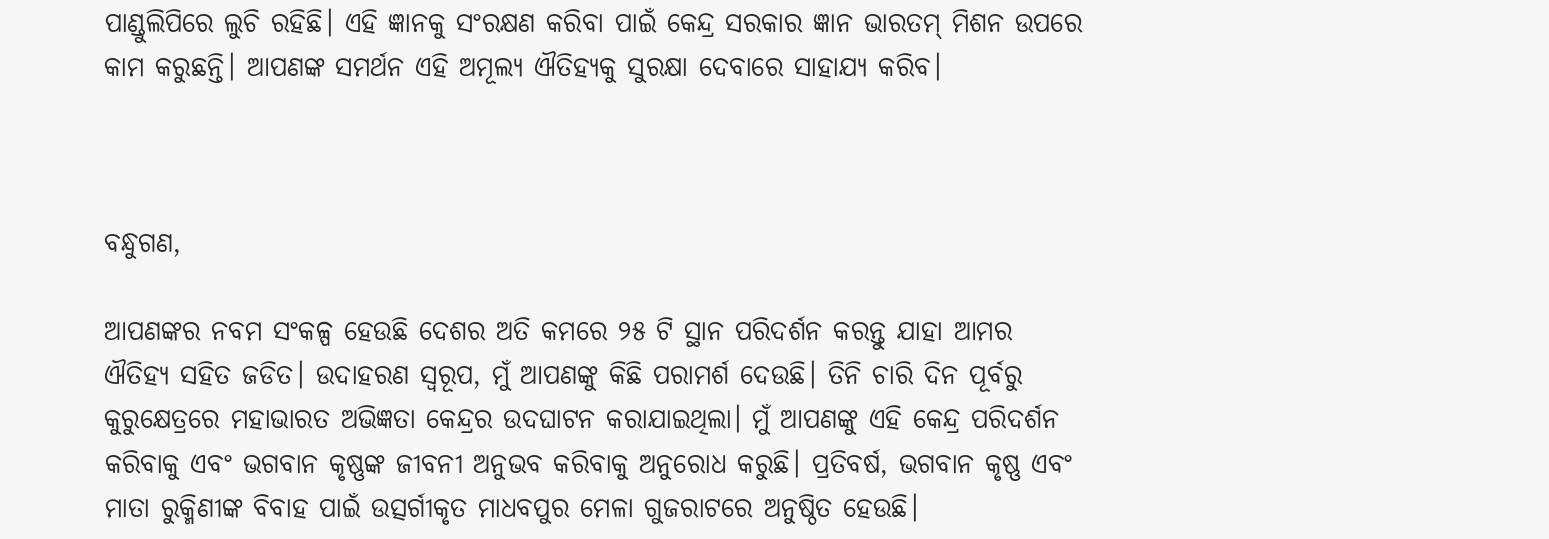ପାଣ୍ଡୁଲିପିରେ ଲୁଚି ରହିଛି। ଏହି ଜ୍ଞାନକୁ ସଂରକ୍ଷଣ କରିବା ପାଇଁ କେନ୍ଦ୍ର ସରକାର ଜ୍ଞାନ ଭାରତମ୍ ମିଶନ ଉପରେ କାମ କରୁଛନ୍ତି। ଆପଣଙ୍କ ସମର୍ଥନ ଏହି ଅମୂଲ୍ୟ ଐତିହ୍ୟକୁ ସୁରକ୍ଷା ଦେବାରେ ସାହାଯ୍ୟ କରିବ।



ବନ୍ଧୁଗଣ,

ଆପଣଙ୍କର ନବମ ସଂକଳ୍ପ ହେଉଛି ଦେଶର ଅତି କମରେ ୨୫ ଟି ସ୍ଥାନ ପରିଦର୍ଶନ କରନ୍ତୁ ଯାହା ଆମର ଐତିହ୍ୟ ସହିତ ଜଡିତ। ଉଦାହରଣ ସ୍ୱରୂପ, ମୁଁ ଆପଣଙ୍କୁ କିଛି ପରାମର୍ଶ ଦେଉଛି। ତିନି ଚାରି ଦିନ ପୂର୍ବରୁ କୁରୁକ୍ଷେତ୍ରରେ ମହାଭାରତ ଅଭିଜ୍ଞତା କେନ୍ଦ୍ରର ଉଦଘାଟନ କରାଯାଇଥିଲା। ମୁଁ ଆପଣଙ୍କୁ ଏହି କେନ୍ଦ୍ର ପରିଦର୍ଶନ କରିବାକୁ ଏବଂ ଭଗବାନ କୃଷ୍ଣଙ୍କ ଜୀବନୀ ଅନୁଭବ କରିବାକୁ ଅନୁରୋଧ କରୁଛି। ପ୍ରତିବର୍ଷ, ଭଗବାନ କୃଷ୍ଣ ଏବଂ ମାତା ରୁକ୍ମିଣୀଙ୍କ ବିବାହ ପାଇଁ ଉତ୍ସର୍ଗୀକୃତ ମାଧବପୁର ମେଳା ଗୁଜରାଟରେ ଅନୁଷ୍ଠିତ ହେଉଛି।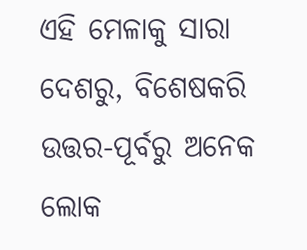ଏହି ମେଳାକୁ ସାରା ଦେଶରୁ, ବିଶେଷକରି ଉତ୍ତର-ପୂର୍ବରୁ ଅନେକ ଲୋକ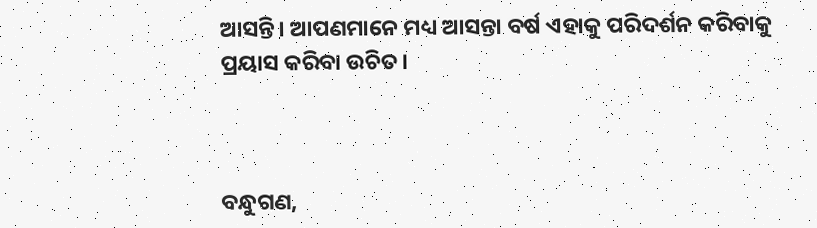ଆସନ୍ତି। ଆପଣମାନେ ମଧ୍ୟ ଆସନ୍ତା ବର୍ଷ ଏହାକୁ ପରିଦର୍ଶନ କରିବାକୁ ପ୍ରୟାସ କରିବା ଉଚିତ।



ବନ୍ଧୁଗଣ,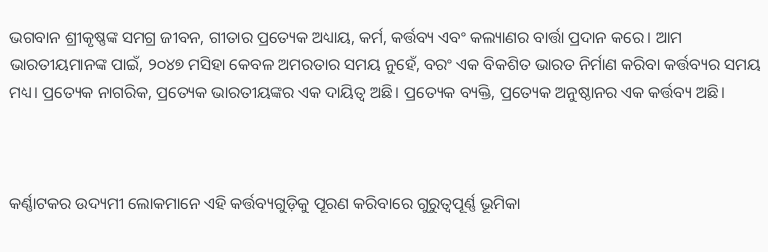ଭଗବାନ ଶ୍ରୀକୃଷ୍ଣଙ୍କ ସମଗ୍ର ଜୀବନ, ଗୀତାର ପ୍ରତ୍ୟେକ ଅଧ୍ୟାୟ, କର୍ମ, କର୍ତ୍ତବ୍ୟ ଏବଂ କଲ୍ୟାଣର ବାର୍ତ୍ତା ପ୍ରଦାନ କରେ। ଆମ ଭାରତୀୟମାନଙ୍କ ପାଇଁ, ୨୦୪୭ ମସିହା କେବଳ ଅମରତାର ସମୟ ନୁହେଁ, ବରଂ ଏକ ବିକଶିତ ଭାରତ ନିର୍ମାଣ କରିବା କର୍ତ୍ତବ୍ୟର ସମୟ ମଧ୍ୟ। ପ୍ରତ୍ୟେକ ନାଗରିକ, ପ୍ରତ୍ୟେକ ଭାରତୀୟଙ୍କର ଏକ ଦାୟିତ୍ୱ ଅଛି। ପ୍ରତ୍ୟେକ ବ୍ୟକ୍ତି, ପ୍ରତ୍ୟେକ ଅନୁଷ୍ଠାନର ଏକ କର୍ତ୍ତବ୍ୟ ଅଛି।



କର୍ଣ୍ଣାଟକର ଉଦ୍ୟମୀ ଲୋକମାନେ ଏହି କର୍ତ୍ତବ୍ୟଗୁଡ଼ିକୁ ପୂରଣ କରିବାରେ ଗୁରୁତ୍ୱପୂର୍ଣ୍ଣ ଭୂମିକା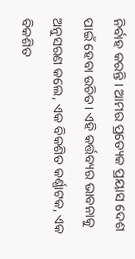ନିର୍ବାହ କରନ୍ତି। ଆମର ପ୍ରତ୍ୟେକ ପ୍ରୟାସ ଦେଶ ପାଇଁ ହେବା ଉଚିତ। ଏହି କର୍ତ୍ତବ୍ୟର ଭାବନାକୁ ଅନୁସରଣ କଲେ, ଏକ ବିକଶିତ କର୍ଣ୍ଣାଟକ, ଏକ ବିକଶିତ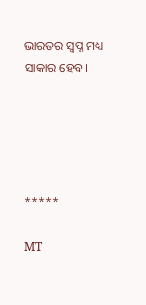ଭାରତର ସ୍ୱପ୍ନ ମଧ୍ୟ ସାକାର ହେବ।





*****

MT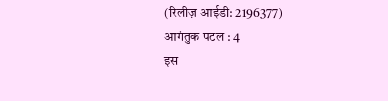(रिलीज़ आईडी: 2196377) आगंतुक पटल : 4
इस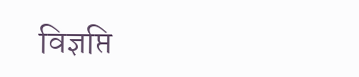विज्ञप्ति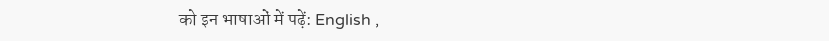को इन भाषाओं में पढ़ें: English ,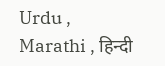Urdu , Marathi , हिन्दी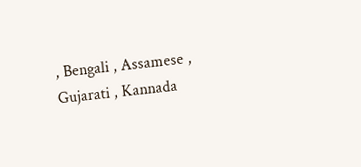, Bengali , Assamese , Gujarati , Kannada